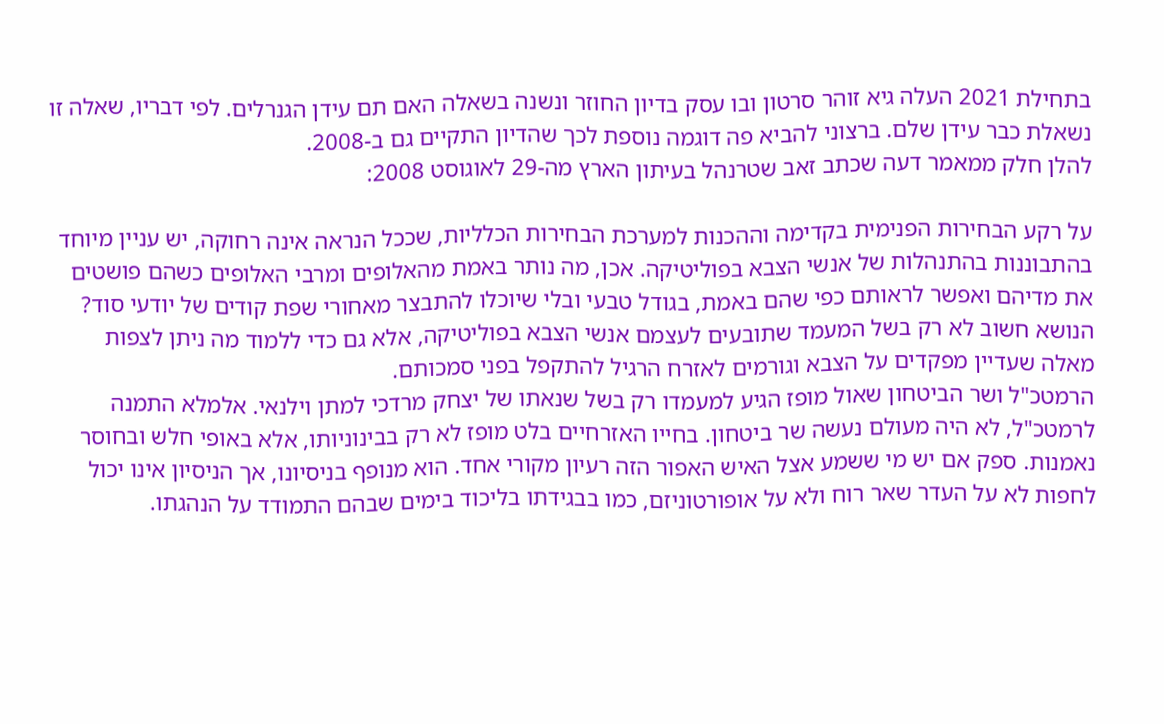בתחילת 2021 העלה גיא זוהר סרטון ובו עסק בדיון החוזר ונשנה בשאלה האם תם עידן הגנרלים. לפי דבריו, שאלה זו נשאלת כבר עידן שלם. ברצוני להביא פה דוגמה נוספת לכך שהדיון התקיים גם ב-2008.
להלן חלק ממאמר דעה שכתב זאב שטרנהל בעיתון הארץ מה-29 לאוגוסט 2008:

על רקע הבחירות הפנימית בקדימה וההכנות למערכת הבחירות הכלליות, שככל הנראה אינה רחוקה, יש עניין מיוחד בהתבוננות בהתנהלות של אנשי הצבא בפוליטיקה. אכן, מה נותר באמת מהאלופים ומרבי האלופים כשהם פושטים את מדיהם ואפשר לראותם כפי שהם באמת, בגודל טבעי ובלי שיוכלו להתבצר מאחורי שפת קודים של יודעי סוד?
הנושא חשוב לא רק בשל המעמד שתובעים לעצמם אנשי הצבא בפוליטיקה, אלא גם כדי ללמוד מה ניתן לצפות מאלה שעדיין מפקדים על הצבא וגורמים לאזרח הרגיל להתקפל בפני סמכותם.
הרמטכ"ל ושר הביטחון שאול מופז הגיע למעמדו רק בשל שנאתו של יצחק מרדכי למתן וילנאי. אלמלא התמנה לרמטכ"ל, לא היה מעולם נעשה שר ביטחון. בחייו האזרחיים בלט מופז לא רק בבינוניותו, אלא באופי חלש ובחוסר נאמנות. ספק אם יש מי ששמע אצל האיש האפור הזה רעיון מקורי אחד. הוא מנופף בניסיונו, אך הניסיון אינו יכול לחפות לא על העדר שאר רוח ולא על אופורטוניזם, כמו בבגידתו בליכוד בימים שבהם התמודד על הנהגתו.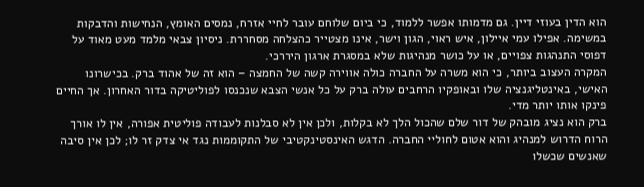הוא הדין בעוזי דיין. גם מדמותו אפשר ללמוד, כי ביום שלוחם עובר לחיי אזרח, נמסים האומץ, הנחישות והדבקות במשימה. אפילו עמי איילון, איש ראוי, הגון וישר, אינו מצטייר כהצלחה מסחררת. ניסיון צבאי מלמד מעט מאוד על דפוסי התנהגות צפויים, או על כושר מנהיגות שלא במסגרת ארגון היררכי.
המקרה העצוב ביותר, כי הוא משרה על החברה כולה אווירה קשה של החמצה – הוא זה של אהוד ברק. בכישרונו האישי, באינטליגנציה שלו ובאופקיו הרחבים עולה ברק על כל אנשי הצבא שנכנסו לפוליטיקה בדור האחרון. אך החיים פינקו אותו יותר מדי.
ברק הוא נציג מובהק של דור שלם שהכול הלך לא בקלות, ולכן אין לא סבלנות לעבודה פוליטית אפורה, אין לו אורך הרוח הדרוש למנהיג והוא אטום לחוליי החברה. הדגש האינסטינקטיבי של התקוממות נגד אי צדק זר לו; לכן אין סיבה שאנשים שכשלו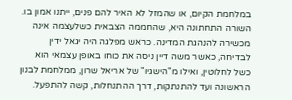במלחמת הקיום, או שהמזל לא האיר להם פנים, ייתנו אמון בו.
השורה התחתונה היא, שהחממה הצבאית כשלעצמה אינה מכשירה להנהגת המדינה. כראש מפלגה היה יגאל ידין לבדיחה, כאשר משה דיין ניסה את כוחו באופן עצמאי הוא כשל לחלוטין, ואילו מ"הישגיו" של אריאל שרון, ממלחמת לבנון הראשונה ועד להתנתקות, דרך ההתנחלות, קשה להתפעל.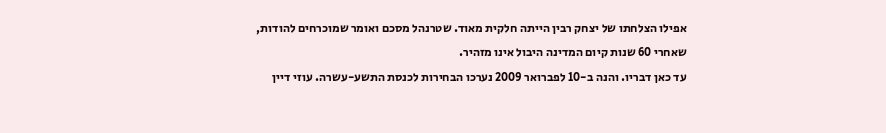אפילו הצלחתו של יצחק רבין הייתה חלקית מאוד. שטרנהל מסכם ואומר שמוכרחים להודות, שאחרי 60 שנות קיום המדינה היבול אינו מזהיר.
עד כאן דבריו. והנה ב-10 לפברואר 2009 נערכו הבחירות לכנסת התשע-עשרה. עוזי דיין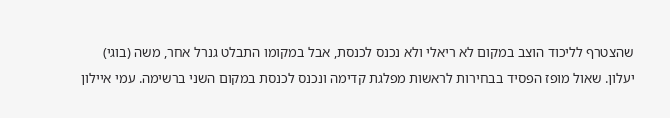שהצטרף לליכוד הוצב במקום לא ריאלי ולא נכנס לכנסת, אבל במקומו התבלט גנרל אחר, משה (בוגי) יעלון. שאול מופז הפסיד בבחירות לראשות מפלגת קדימה ונכנס לכנסת במקום השני ברשימה. עמי איילון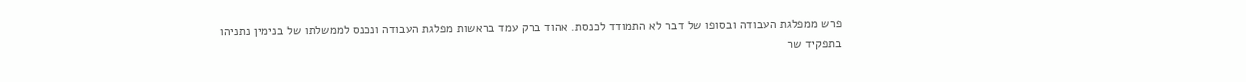פרש ממפלגת העבודה ובסופו של דבר לא התמודד לכנסת. אהוד ברק עמד בראשות מפלגת העבודה ונכנס לממשלתו של בנימין נתניהו בתפקיד שר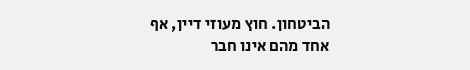הביטחון. חוץ מעוזי דיין, אף אחד מהם אינו חבר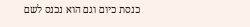כנסת כיום וגם הוא נכנס לשם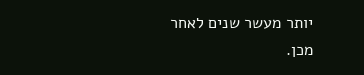יותר מעשר שנים לאחר מכן.